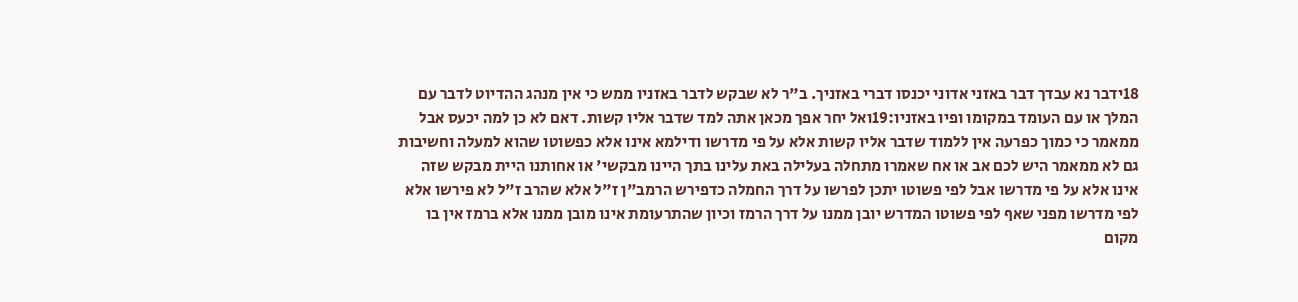18ידבר נא עבדך דבר באזני אדוני יכנסו דברי באזניך. ב"ר לא שבקש לדבר באזניו ממש כי אין מנהג ההדיוט לדבר עם המלך או עם העומד במקומו ופיו באזניו:19ואל יחר אפך מכאן אתה למד שדבר אליו קשות. דאם לא כן למה יכעס אבל ממאמר כי כמוך כפרעה אין ללמוד שדבר אליו קשות אלא על פי מדרשו ודילמא אינו אלא כפשוטו שהוא למעלה וחשיבות גם לא ממאמר היש לכם אב או אח שאמרו מתחלה בעלילה באת עלינו בתך היינו מבקשי' או אחותנו היית מבקש שזה אינו אלא על פי מדרשו אבל לפי פשוטו יתכן לפרשו על דרך החמלה כדפירש הרמב"ן ז"ל אלא שהרב ז"ל לא פירשו אלא לפי מדרשו מפני שאף לפי פשוטו המדרש יובן ממנו על דרך הרמז וכיון שהתרעומת אינו מובן ממנו אלא ברמז אין בו מקום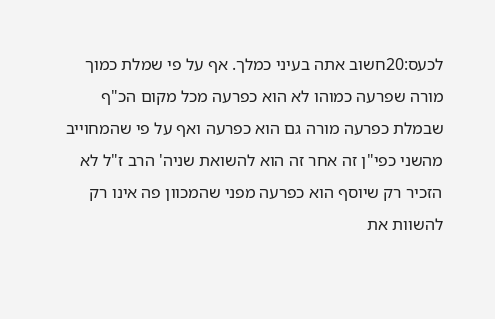לכעס:20חשוב אתה בעיני כמלך. אף על פי שמלת כמוך מורה שפרעה כמוהו לא הוא כפרעה מכל מקום הכ"ף שבמלת כפרעה מורה גם הוא כפרעה ואף על פי שהמחוייב מהשני כפי"ן זה אחר זה הוא להשואת שניה' הרב ז"ל לא הזכיר רק שיוסף הוא כפרעה מפני שהמכוון פה אינו רק להשוות את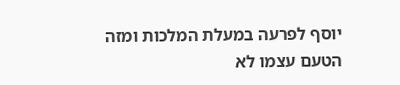יוסף לפרעה במעלת המלכות ומזה הטעם עצמו לא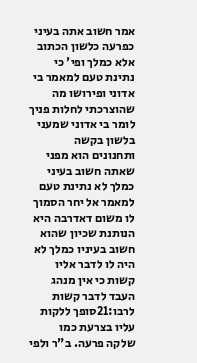אמר חשוב אתה בעיני כפרעה כלשון הכתוב אלא כמלך ופי' כי נתינת טעם למאמר בי אדוני ופירושו מה שהוצרכתי לחלות פניך לומר בי אדוני שמעני בלשון בקשה ותחנונים הוא מפני שאתה חשוב בעיני כמלך לא נתינת טעם למאמר אל יחר הסמוך לו משום דאדרבה היא הנותנת שכיון שהוא חשוב בעיניו כמלך לא היה לו לדבר אליו קשות כי אין מנהג העבד לדבר קשות לרבו:21סופך ללקות עליו בצרעת כמו שלקה פרעה. ב"ר ולפי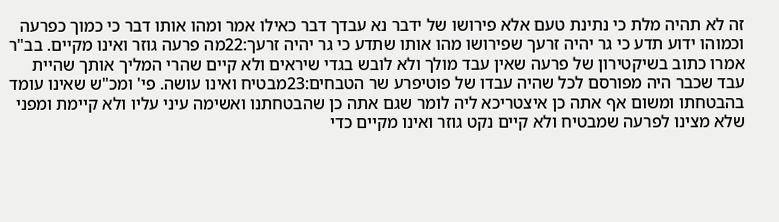זה לא תהיה מלת כי נתינת טעם אלא פירושו של ידבר נא עבדך דבר כאילו אמר ומהו אותו דבר כי כמוך כפרעה וכמוהו ידוע תדע כי גר יהיה זרעך שפירושו מהו אותו שתדע כי גר יהיה זרעך:22מה פרעה גוזר ואינו מקיים. בב"ר אמרו כתוב בשיקטירון של פרעה שאין עבד מולך ולא לובש בגדי שיראים ולא קיים שהרי המליך אותך שהיית עבד שכבר היה מפורסם לכל שהיה עבדו של פוטיפרע שר הטבחים:23מבטיח ואינו עושה. פי' ומכ"ש שאינו עומד בהבטחתו ומשום אף אתה כן איצטריכא ליה לומר שגם אתה כן שהבטחתנו ואשימה עיני עליו ולא קיימת ומפני שלא מצינו לפרעה שמבטיח ולא קיים נקט גוזר ואינו מקיים כדי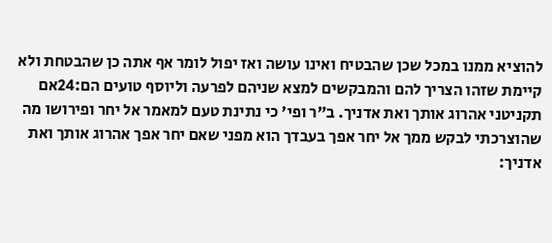להוציא ממנו במכל שכן שהבטיח ואינו עושה ואז יפול לומר אף אתה כן שהבטחת ולא קיימת שזהו הצריך להם והמבקשים למצא שניהם לפרעה וליוסף טועים הם:24אם תקניטני אהרוג אותך ואת אדניך. ב"ר ופי' כי נתינת טעם למאמר אל יחר ופירושו מה שהוצרכתי לבקש ממך אל יחר אפך בעבדך הוא מפני שאם יחר אפך אהרוג אותך ואת אדניך: